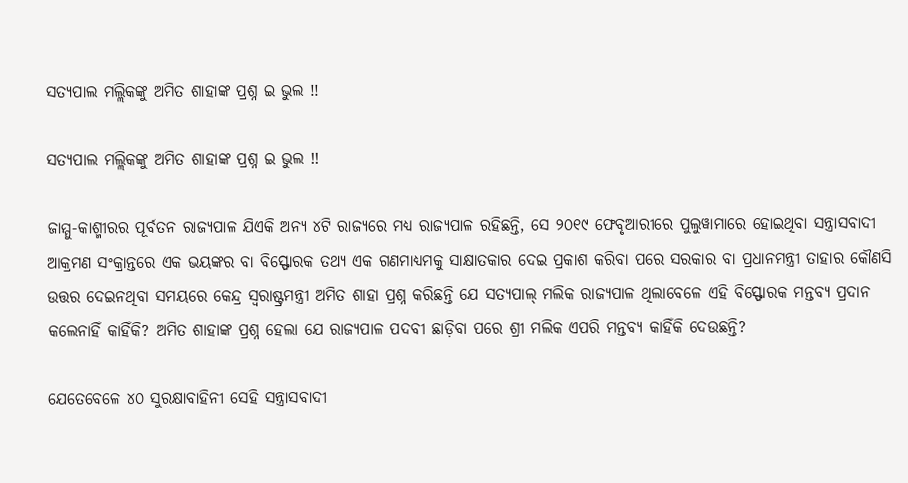ସତ୍ୟପାଲ ମଲ୍ଲିକଙ୍କୁ ଅମିତ ଶାହାଙ୍କ ପ୍ରଶ୍ନ ଇ ଭୁଲ !!

ସତ୍ୟପାଲ ମଲ୍ଲିକଙ୍କୁ ଅମିତ ଶାହାଙ୍କ ପ୍ରଶ୍ନ ଇ ଭୁଲ !!

ଜାମ୍ମୁ-କାଶ୍ମୀରର ପୂର୍ବତନ ରାଜ୍ୟପାଳ ଯିଏକି ଅନ୍ୟ ୪ଟି ରାଜ୍ୟରେ ମଧ୍ୟ ରାଜ୍ୟପାଳ ରହିଛନ୍ତି, ସେ ୨୦୧୯ ଫେବୃଆରୀରେ ପୁଲୁୱାମାରେ ହୋଇଥିବା ସନ୍ତ୍ରାସବାଦୀ ଆକ୍ରମଣ ସଂକ୍ରାନ୍ତରେ ଏକ ଭୟଙ୍କର ବା ବିସ୍ଫୋରକ ତଥ୍ୟ ଏକ ଗଣମାଧ୍ୟମକୁ ସାକ୍ଷାତକାର ଦେଇ ପ୍ରକାଶ କରିବା ପରେ ସରକାର ବା ପ୍ରଧାନମନ୍ତ୍ରୀ ତାହାର କୌଣସି ଉତ୍ତର ଦେଇନଥିବା ସମୟରେ କେନ୍ଦ୍ର ସ୍ୱରାଷ୍ଟ୍ରମନ୍ତ୍ରୀ ଅମିତ ଶାହା ପ୍ରଶ୍ନ କରିଛନ୍ତି ଯେ ସତ୍ୟପାଲ୍ ମଲିକ ରାଜ୍ୟପାଳ ଥିଲାବେଳେ ଏହି ବିସ୍ଫୋରକ ମନ୍ତବ୍ୟ ପ୍ରଦାନ କଲେନାହିଁ କାହିଁକି? ଅମିତ ଶାହାଙ୍କ ପ୍ରଶ୍ନ ହେଲା ଯେ ରାଜ୍ୟପାଳ ପଦବୀ ଛାଡ଼ିବା ପରେ ଶ୍ରୀ ମଲିକ ଏପରି ମନ୍ତବ୍ୟ କାହିଁକି ଦେଉଛନ୍ତି?

ଯେତେବେଳେ ୪୦ ସୁରକ୍ଷାବାହିନୀ ସେହି ସନ୍ତ୍ରାସବାଦୀ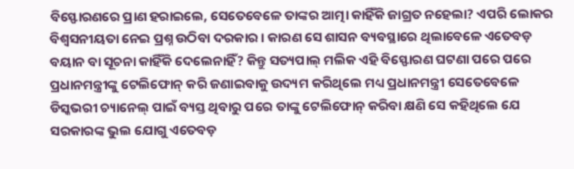ବିସ୍ଫୋରଣରେ ପ୍ରାଣ ହରାଇଲେ, ସେତେବେଳେ ତାଙ୍କର ଆତ୍ମା କାହିଁକି ଜାଗ୍ରତ ନହେଲା? ଏପରି ଲୋକର ବିଶ୍ୱସନୀୟତା ନେଇ ପ୍ରଶ୍ନ ଉଠିବା ଦରକାର । କାରଣ ସେ ଶାସନ ବ୍ୟବସ୍ଥାରେ ଥିଲାବେଳେ ଏତେବଡ଼ ବୟାନ ବା ସୂଚନା କାହିଁକି ଦେଲେନାହିଁ? କିନ୍ତୁ ସତ୍ୟପାଲ୍ ମଲିକ ଏହି ବିସ୍ଫୋରଣ ଘଟଣା ପରେ ପରେ ପ୍ରଧାନମନ୍ତ୍ରୀଙ୍କୁ ଟେଲିଫୋନ୍ କରି ଜଣାଇବାକୁ ଉଦ୍ୟମ କରିଥିଲେ ମଧ୍ୟ ପ୍ରଧାନମନ୍ତ୍ରୀ ସେତେବେଳେ ଡିସ୍କଭରୀ ଚ୍ୟାନେଲ୍ ପାଇଁ ବ୍ୟସ୍ତ ଥିବାରୁ ପରେ ତାଙ୍କୁ ଟେଲିଫୋନ୍ କରିବା କ୍ଷଣି ସେ କହିଥିଲେ ଯେ ସରକାରଙ୍କ ଭୁଲ ଯୋଗୁ ଏତେବଡ଼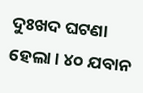ଦୁଃଖଦ ଘଟଣା ହେଲା । ୪୦ ଯବାନ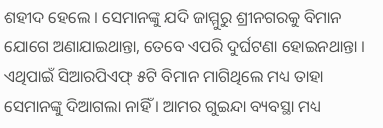ଶହୀଦ ହେଲେ । ସେମାନଙ୍କୁ ଯଦି ଜାମ୍ମୁରୁ ଶ୍ରୀନଗରକୁ ବିମାନ ଯୋଗେ ଅଣାଯାଇଥାନ୍ତା, ତେବେ ଏପରି ଦୁର୍ଘଟଣା ହୋଇନଥାନ୍ତା । ଏଥିପାଇଁ ସିଆରପିଏଫ୍ ୫ଟି ବିମାନ ମାଗିଥିଲେ ମଧ୍ୟ ତାହା ସେମାନଙ୍କୁ ଦିଆଗଲା ନାହିଁ । ଆମର ଗୁଇନ୍ଦା ବ୍ୟବସ୍ଥା ମଧ୍ୟ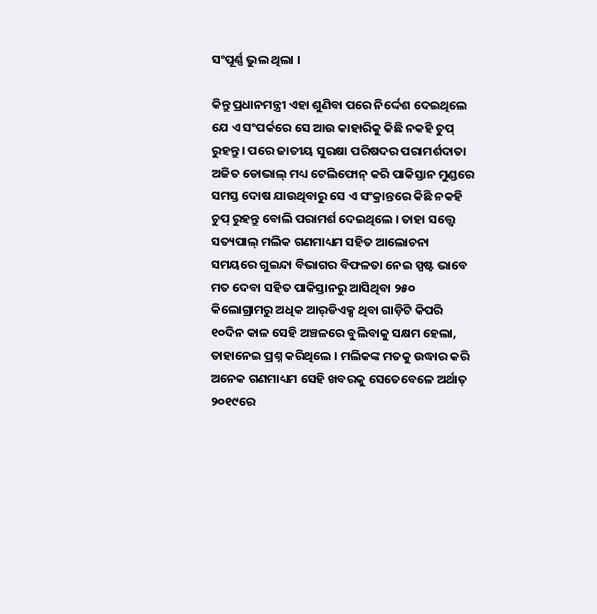ସଂପୂର୍ଣ୍ଣ ଭୁଲ ଥିଲା ।

କିନ୍ତୁ ପ୍ରଧାନମନ୍ତ୍ରୀ ଏହା ଶୁଣିବା ପରେ ନିର୍ଦ୍ଦେଶ ଦେଇଥିଲେ ଯେ ଏ ସଂପର୍କରେ ସେ ଆଉ କାହାରିକୁ କିଛି ନକହି ଚୁପ୍ ରୁହନ୍ତୁ । ପରେ ଜାତୀୟ ସୁରକ୍ଷା ପରିଷଦର ପରାମର୍ଶଦାତା ଅଜିତ ଡୋଭାଲ୍ ମଧ୍ୟ ଟେଲିଫୋନ୍ କରି ପାକିସ୍ତାନ ମୁଣ୍ଡରେ ସମସ୍ତ ଦୋଷ ଯାଉଥିବାରୁ ସେ ଏ ସଂକ୍ରାନ୍ତରେ କିଛି ନକହି ଚୁପ୍ ରୁହନ୍ତୁ ବୋଲି ପରାମର୍ଶ ଦେଇଥିଲେ । ତାହା ସତ୍ତ୍ୱେ ସତ୍ୟପାଲ୍ ମଲିକ ଗଣମାଧ୍ୟମ ସହିତ ଆଲୋଚନା ସମୟରେ ଗୁଇନ୍ଦା ବିଭାଗର ବିଫଳତା ନେଇ ସ୍ପଷ୍ଟ ଭାବେ ମତ ଦେବା ସହିତ ପାକିସ୍ତାନରୁ ଆସିଥିବା ୨୫୦ କିଲୋଗ୍ରାମରୁ ଅଧିକ ଆର୍‌ଡିଏକ୍ସ ଥିବା ଗାଡ଼ିଟି କିପରି ୧୦ଦିନ କାଳ ସେହି ଅଞ୍ଚଳରେ ବୁଲିବାକୁ ସକ୍ଷମ ହେଲା, ତାହାନେଇ ପ୍ରଶ୍ନ କରିଥିଲେ । ମଲିକଙ୍କ ମତକୁ ଉଦ୍ଧାର କରି ଅନେକ ଗଣମାଧ୍ୟମ ସେହି ଖବରକୁ ସେତେବେଳେ ଅର୍ଥାତ୍ ୨୦୧୯ରେ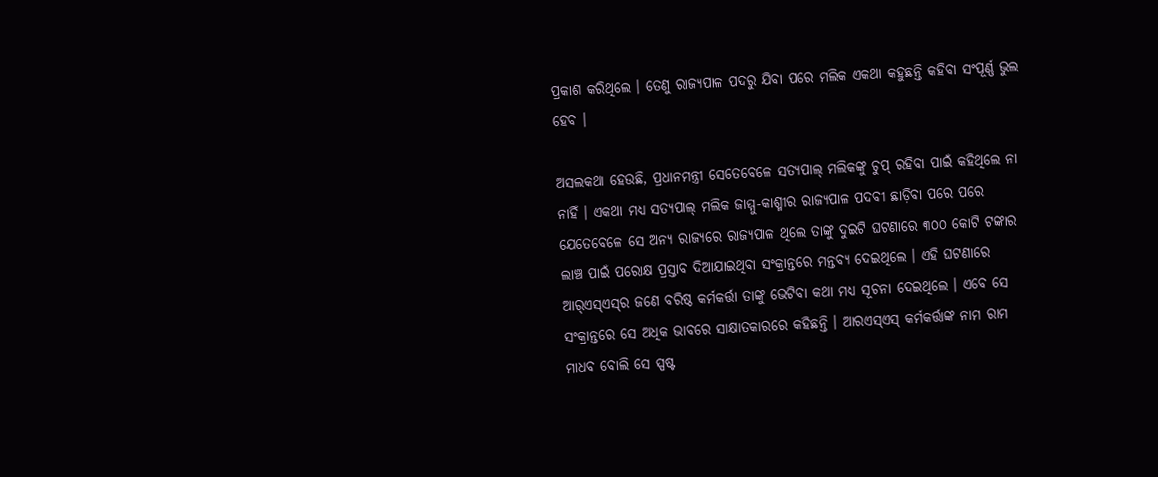ପ୍ରକାଶ କରିଥିଲେ । ତେଣୁ ରାଜ୍ୟପାଳ ପଦରୁ ଯିବା ପରେ ମଲିକ ଏକଥା କହୁଛନ୍ତି କହିବା ସଂପୂର୍ଣ୍ଣ ଭୁଲ ହେବ ।

ଅସଲକଥା ହେଉଛି, ପ୍ରଧାନମନ୍ତ୍ରୀ ସେତେବେଳେ ସତ୍ୟପାଲ୍ ମଲିକଙ୍କୁ ଚୁପ୍ ରହିବା ପାଇଁ କହିଥିଲେ ନା ନାହିଁ । ଏକଥା ମଧ୍ୟ ସତ୍ୟପାଲ୍ ମଲିକ ଜାମ୍ମୁ-କାଶ୍ମୀର ରାଜ୍ୟପାଳ ପଦବୀ ଛାଡ଼ିବା ପରେ ପରେ ଯେତେବେଳେ ସେ ଅନ୍ୟ ରାଜ୍ୟରେ ରାଜ୍ୟପାଳ ଥିଲେ ତାଙ୍କୁ ଦୁଇଟି ଘଟଣାରେ ୩୦୦ କୋଟି ଟଙ୍କାର ଲାଞ୍ଚ ପାଇଁ ପରୋକ୍ଷ ପ୍ରସ୍ତାବ ଦିଆଯାଇଥିବା ସଂକ୍ରାନ୍ତରେ ମନ୍ତବ୍ୟ ଦେଇଥିଲେ । ଏହି ଘଟଣାରେ ଆର୍‌ଏସ୍‌ଏସ୍‌ର ଜଣେ ବରିଷ୍ଠ କର୍ମକର୍ତ୍ତା ତାଙ୍କୁ ଭେଟିବା କଥା ମଧ୍ୟ ସୂଚନା ଦେଇଥିଲେ । ଏବେ ସେ ସଂକ୍ରାନ୍ତରେ ସେ ଅଧିକ ଭାବରେ ସାକ୍ଷାତକାରରେ କହିଛନ୍ତି । ଆରଏସ୍‌ଏସ୍ କର୍ମକର୍ତ୍ତାଙ୍କ ନାମ ରାମ ମାଧବ ବୋଲି ସେ ସ୍ପଷ୍ଟ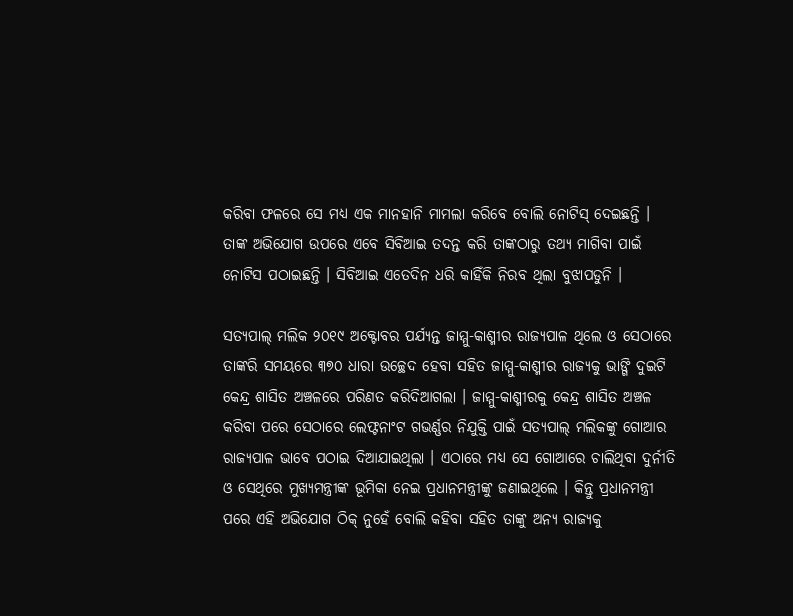କରିବା ଫଳରେ ସେ ମଧ୍ୟ ଏକ ମାନହାନି ମାମଲା କରିବେ ବୋଲି ନୋଟିସ୍ ଦେଇଛନ୍ତି । ତାଙ୍କ ଅଭିଯୋଗ ଉପରେ ଏବେ ସିବିଆଇ ତଦନ୍ତ କରି ତାଙ୍କଠାରୁ ତଥ୍ୟ ମାଗିବା ପାଇଁ ନୋଟିସ ପଠାଇଛନ୍ତି । ସିବିଆଇ ଏତେଦିନ ଧରି କାହିଁକି ନିରବ ଥିଲା ବୁଝାପଡୁନି ।

ସତ୍ୟପାଲ୍ ମଲିକ ୨୦୧୯ ଅକ୍ଟୋବର ପର୍ଯ୍ୟନ୍ତ ଜାମ୍ମୁ-କାଶ୍ମୀର ରାଜ୍ୟପାଳ ଥିଲେ ଓ ସେଠାରେ ତାଙ୍କରି ସମୟରେ ୩୭୦ ଧାରା ଉଚ୍ଛେଦ ହେବା ସହିତ ଜାମ୍ମୁ-କାଶ୍ମୀର ରାଜ୍ୟକୁ ଭାଙ୍ଗି ଦୁଇଟି କେନ୍ଦ୍ର ଶାସିତ ଅଞ୍ଚଳରେ ପରିଣତ କରିଦିଆଗଲା । ଜାମ୍ମୁ-କାଶ୍ମୀରକୁ କେନ୍ଦ୍ର ଶାସିତ ଅଞ୍ଚଳ କରିବା ପରେ ସେଠାରେ ଲେଫ୍ଟନାଂଟ ଗଭର୍ଣ୍ଣର ନିଯୁକ୍ତି ପାଇଁ ସତ୍ୟପାଲ୍ ମଲିକଙ୍କୁ ଗୋଆର ରାଜ୍ୟପାଳ ଭାବେ ପଠାଇ ଦିଆଯାଇଥିଲା । ଏଠାରେ ମଧ୍ୟ ସେ ଗୋଆରେ ଚାଲିଥିବା ଦୁର୍ନୀତି ଓ ସେଥିରେ ମୁଖ୍ୟମନ୍ତ୍ରୀଙ୍କ ଭୂମିକା ନେଇ ପ୍ରଧାନମନ୍ତ୍ରୀଙ୍କୁ ଜଣାଇଥିଲେ । କିନ୍ତୁ ପ୍ରଧାନମନ୍ତ୍ରୀ ପରେ ଏହି ଅଭିଯୋଗ ଠିକ୍ ନୁହେଁ ବୋଲି କହିବା ସହିତ ତାଙ୍କୁ ଅନ୍ୟ ରାଜ୍ୟକୁ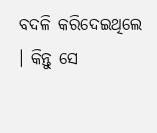ବଦଳି କରିଦେଇଥିଲେ । କିନ୍ତୁ ସେ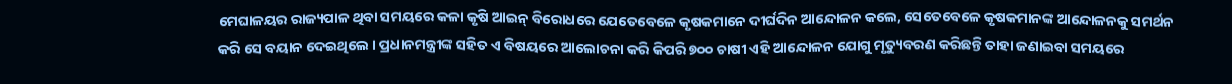ମେଘାଳୟର ରାଜ୍ୟପାଳ ଥିବା ସମୟରେ କଳା କୃଷି ଆଇନ୍ ବିରୋଧରେ ଯେତେବେଳେ କୃଷକମାନେ ଦୀର୍ଘଦିନ ଆନ୍ଦୋଳନ କଲେ, ସେତେବେଳେ କୃଷକମାନଙ୍କ ଆନ୍ଦୋଳନକୁ ସମର୍ଥନ କରି ସେ ବୟାନ ଦେଇଥିଲେ । ପ୍ରଧାନମନ୍ତ୍ରୀଙ୍କ ସହିତ ଏ ବିଷୟରେ ଆଲୋଚନା କରି କିପରି ୭୦୦ ଚାଷୀ ଏହି ଆନ୍ଦୋଳନ ଯୋଗୁ ମୃତ୍ୟୁବରଣ କରିଛନ୍ତି ତାହା ଜଣାଇବା ସମୟରେ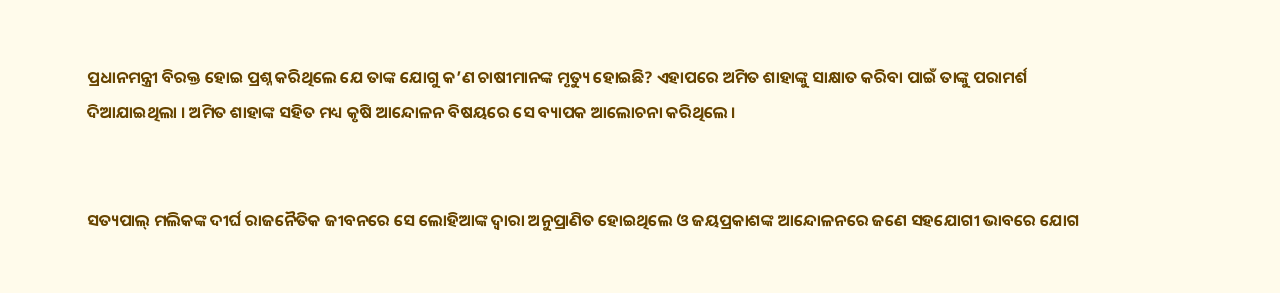ପ୍ରଧାନମନ୍ତ୍ରୀ ବିରକ୍ତ ହୋଇ ପ୍ରଶ୍ନ କରିଥିଲେ ଯେ ତାଙ୍କ ଯୋଗୁ କ’ଣ ଚାଷୀମାନଙ୍କ ମୃତ୍ୟୁ ହୋଇଛି? ଏହାପରେ ଅମିତ ଶାହାଙ୍କୁ ସାକ୍ଷାତ କରିବା ପାଇଁ ତାଙ୍କୁ ପରାମର୍ଶ ଦିଆଯାଇଥିଲା । ଅମିତ ଶାହାଙ୍କ ସହିତ ମଧ୍ୟ କୃଷି ଆନ୍ଦୋଳନ ବିଷୟରେ ସେ ବ୍ୟାପକ ଆଲୋଚନା କରିଥିଲେ ।


ସତ୍ୟପାଲ୍ ମଲିକଙ୍କ ଦୀର୍ଘ ରାଜନୈତିକ ଜୀବନରେ ସେ ଲୋହିଆଙ୍କ ଦ୍ୱାରା ଅନୁପ୍ରାଣିତ ହୋଇଥିଲେ ଓ ଜୟପ୍ରକାଶଙ୍କ ଆନ୍ଦୋଳନରେ ଜଣେ ସହଯୋଗୀ ଭାବରେ ଯୋଗ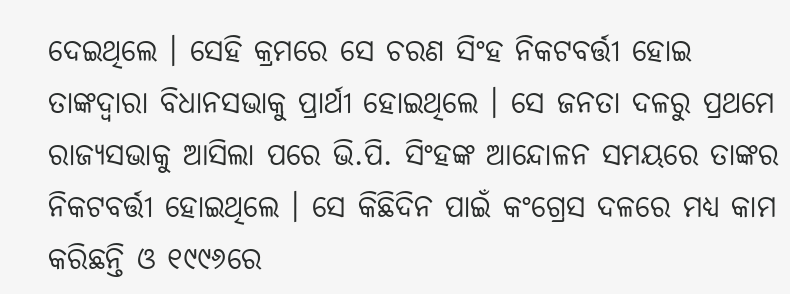ଦେଇଥିଲେ । ସେହି କ୍ରମରେ ସେ ଚରଣ ସିଂହ ନିକଟବର୍ତ୍ତୀ ହୋଇ ତାଙ୍କଦ୍ୱାରା ବିଧାନସଭାକୁ ପ୍ରାର୍ଥୀ ହୋଇଥିଲେ । ସେ ଜନତା ଦଳରୁ ପ୍ରଥମେ ରାଜ୍ୟସଭାକୁ ଆସିଲା ପରେ ଭି.ପି. ସିଂହଙ୍କ ଆନ୍ଦୋଳନ ସମୟରେ ତାଙ୍କର ନିକଟବର୍ତ୍ତୀ ହୋଇଥିଲେ । ସେ କିଛିଦିନ ପାଇଁ କଂଗ୍ରେସ ଦଳରେ ମଧ୍ୟ କାମ କରିଛନ୍ତି ଓ ୧୯୯୬ରେ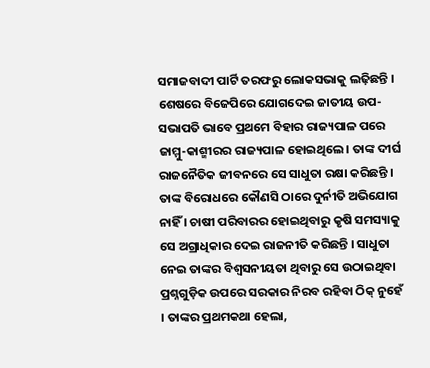ସମାଜବାଦୀ ପାର୍ଟି ତରଫରୁ ଲୋକସଭାକୁ ଲଢ଼ିଛନ୍ତି । ଶେଷରେ ବିଜେପିରେ ଯୋଗଦେଇ ଜାତୀୟ ଉପ-ସଭାପତି ଭାବେ ପ୍ରଥମେ ବିହାର ରାଜ୍ୟପାଳ ପରେ ଜାମ୍ମୁ-କାଶ୍ମୀରର ରାଜ୍ୟପାଳ ହୋଇଥିଲେ । ତାଙ୍କ ଦୀର୍ଘ ରାଜନୈତିକ ଜୀବନରେ ସେ ସାଧୁତା ରକ୍ଷା କରିଛନ୍ତି । ତାଙ୍କ ବିରୋଧରେ କୌଣସି ଠାରେ ଦୁର୍ନୀତି ଅଭିଯୋଗ ନାହିଁ । ଚାଷୀ ପରିବାରର ହୋଇଥିବାରୁ କୃଷି ସମସ୍ୟାକୁ ସେ ଅଗ୍ରାଧିକାର ଦେଇ ରାଜନୀତି କରିଛନ୍ତି । ସାଧୁତା ନେଇ ତାଙ୍କର ବିଶ୍ୱସନୀୟତା ଥିବାରୁ ସେ ଉଠାଇଥିବା ପ୍ରଶ୍ନଗୁଡ଼ିକ ଉପରେ ସରକାର ନିରବ ରହିବା ଠିକ୍ ନୁହେଁ । ତାଙ୍କର ପ୍ରଥମକଥା ହେଲା,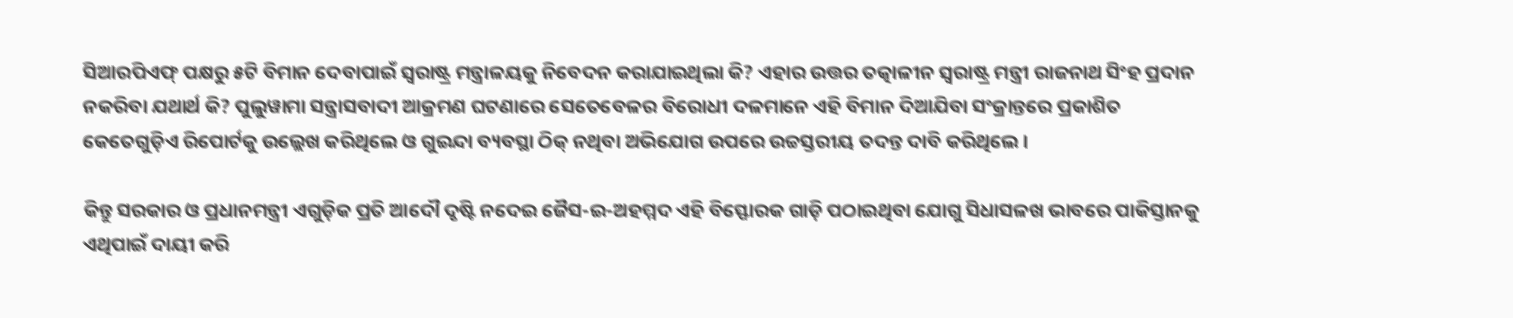ସିଆରପିଏଫ୍ ପକ୍ଷରୁ ୫ଟି ବିମାନ ଦେବାପାଇଁ ସ୍ୱରାଷ୍ଟ୍ର ମନ୍ତ୍ରାଳୟକୁ ନିବେଦନ କରାଯାଇଥିଲା କି? ଏହାର ଉତ୍ତର ତତ୍କାଳୀନ ସ୍ୱରାଷ୍ଟ୍ର ମନ୍ତ୍ରୀ ରାଜନାଥ ସିଂହ ପ୍ରଦାନ ନକରିବା ଯଥାର୍ଥ କି? ପୁଲୁୱାମା ସନ୍ତ୍ରାସବାଦୀ ଆକ୍ରମଣ ଘଟଣାରେ ସେତେବେଳର ବିରୋଧୀ ଦଳମାନେ ଏହି ବିମାନ ଦିଆଯିବା ସଂକ୍ରାନ୍ତରେ ପ୍ରକାଶିତ କେତେଗୁଡ଼ିଏ ରିପୋର୍ଟକୁ ଉଲ୍ଲେଖ କରିଥିଲେ ଓ ଗୁଇନ୍ଦା ବ୍ୟବସ୍ଥା ଠିକ୍ ନଥିବା ଅଭିଯୋଗ ଉପରେ ଉଚ୍ଚସ୍ତରୀୟ ତଦନ୍ତ ଦାବି କରିଥିଲେ ।

କିନ୍ତୁ ସରକାର ଓ ପ୍ରଧାନମନ୍ତ୍ରୀ ଏଗୁଡ଼ିକ ପ୍ରତି ଆଦୌ ଦୃଷ୍ଟି ନଦେଇ ଜୈସ-ଇ-ଅହମ୍ମଦ ଏହି ବିସ୍ଫୋରକ ଗାଡ଼ି ପଠାଇଥିବା ଯୋଗୁ ସିଧାସଳଖ ଭାବରେ ପାକିସ୍ତାନକୁ ଏଥିପାଇଁ ଦାୟୀ କରି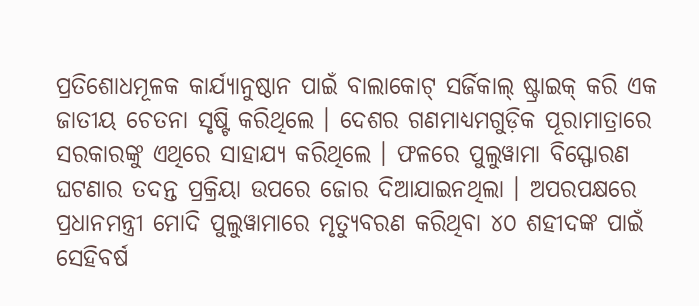ପ୍ରତିଶୋଧମୂଳକ କାର୍ଯ୍ୟାନୁଷ୍ଠାନ ପାଇଁ ବାଲାକୋଟ୍ ସର୍ଜିକାଲ୍ ଷ୍ଟ୍ରାଇକ୍ କରି ଏକ ଜାତୀୟ ଚେତନା ସୃଷ୍ଟି କରିଥିଲେ । ଦେଶର ଗଣମାଧ୍ୟମଗୁଡ଼ିକ ପୂରାମାତ୍ରାରେ ସରକାରଙ୍କୁ ଏଥିରେ ସାହାଯ୍ୟ କରିଥିଲେ । ଫଳରେ ପୁଲୁୱାମା ବିସ୍ଫୋରଣ ଘଟଣାର ତଦନ୍ତ ପ୍ରକ୍ରିୟା ଉପରେ ଜୋର ଦିଆଯାଇନଥିଲା । ଅପରପକ୍ଷରେ ପ୍ରଧାନମନ୍ତ୍ରୀ ମୋଦି ପୁଲୁୱାମାରେ ମୃତ୍ୟୁବରଣ କରିଥିବା ୪୦ ଶହୀଦଙ୍କ ପାଇଁ ସେହିବର୍ଷ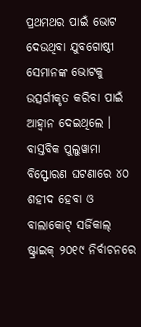ପ୍ରଥମଥର ପାଇଁ ଭୋଟ ଦେଉଥିବା ଯୁବଗୋଷ୍ଠୀ ସେମାନଙ୍କ ଭୋଟକୁ ଉତ୍ସର୍ଗୀକୃତ କରିବା ପାଇଁ ଆହ୍ୱାନ ଦେଇଥିଲେ । ବାସ୍ତବିକ ପୁଲୁୱାମା ବିସ୍ଫୋରଣ ଘଟଣାରେ ୪୦ ଶହୀଦ ହେବା ଓ ବାଲାକୋଟ୍ ସର୍ଜିକାଲ୍ ଷ୍ଟ୍ରାଇକ୍ ୨୦୧୯ ନିର୍ବାଚନରେ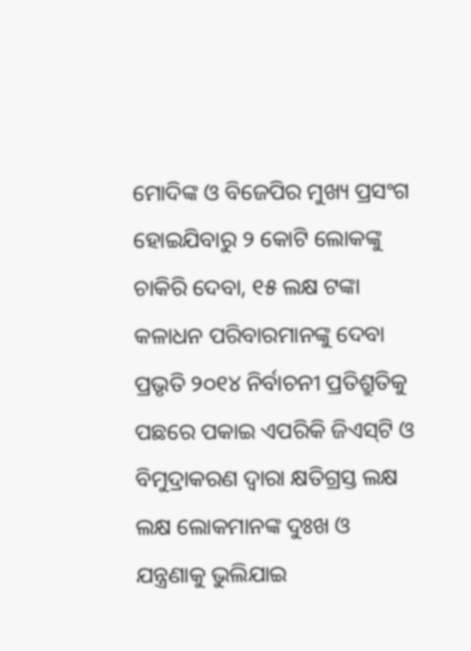ମୋଦିଙ୍କ ଓ ବିଜେପିର ମୁଖ୍ୟ ପ୍ରସଂଗ ହୋଇଯିବାରୁ ୨ କୋଟି ଲୋକଙ୍କୁ ଚାକିରି ଦେବା, ୧୫ ଲକ୍ଷ ଟଙ୍କା କଳାଧନ ପରିବାରମାନଙ୍କୁ ଦେବା ପ୍ରଭୃତି ୨୦୧୪ ନିର୍ବାଚନୀ ପ୍ରତିଶ୍ରୁତିକୁ ପଛରେ ପକାଇ ଏପରିକି ଜିଏସ୍‌ଟି ଓ ବିମୁଦ୍ରାକରଣ ଦ୍ୱାରା କ୍ଷତିଗ୍ରସ୍ତ ଲକ୍ଷ ଲକ୍ଷ ଲୋକମାନଙ୍କ ଦୁଃଖ ଓ ଯନ୍ତ୍ରଣାକୁ ଭୁଲିଯାଇ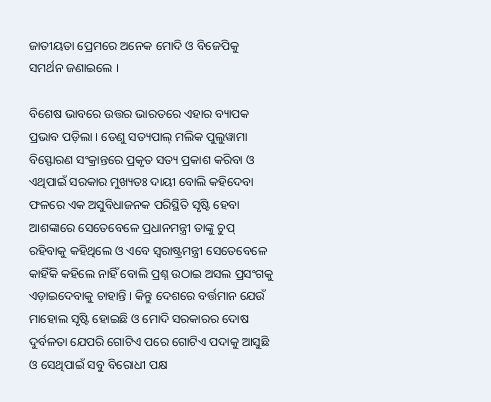ଜାତୀୟତା ପ୍ରେମରେ ଅନେକ ମୋଦି ଓ ବିଜେପିକୁ ସମର୍ଥନ ଜଣାଇଲେ ।

ବିଶେଷ ଭାବରେ ଉତ୍ତର ଭାରତରେ ଏହାର ବ୍ୟାପକ ପ୍ରଭାବ ପଡ଼ିଲା । ତେଣୁ ସତ୍ୟପାଲ୍ ମଲିକ ପୁଲୁୱାମା ବିସ୍ଫୋରଣ ସଂକ୍ରାନ୍ତରେ ପ୍ରକୃତ ସତ୍ୟ ପ୍ରକାଶ କରିବା ଓ ଏଥିପାଇଁ ସରକାର ମୁଖ୍ୟତଃ ଦାୟୀ ବୋଲି କହିଦେବା ଫଳରେ ଏକ ଅସୁବିଧାଜନକ ପରିସ୍ଥିତି ସୃଷ୍ଟି ହେବା ଆଶଙ୍କାରେ ସେତେବେଳେ ପ୍ରଧାନମନ୍ତ୍ରୀ ତାଙ୍କୁ ଚୁପ୍ ରହିବାକୁ କହିଥିଲେ ଓ ଏବେ ସ୍ୱରାଷ୍ଟ୍ରମନ୍ତ୍ରୀ ସେତେବେଳେ କାହିଁକି କହିଲେ ନାହିଁ ବୋଲି ପ୍ରଶ୍ନ ଉଠାଇ ଅସଲ ପ୍ରସଂଗକୁ ଏଡ଼ାଇଦେବାକୁ ଚାହାନ୍ତି । କିନ୍ତୁ ଦେଶରେ ବର୍ତ୍ତମାନ ଯେଉଁ ମାହୋଲ ସୃଷ୍ଟି ହୋଇଛି ଓ ମୋଦି ସରକାରର ଦୋଷ ଦୁର୍ବଳତା ଯେପରି ଗୋଟିଏ ପରେ ଗୋଟିଏ ପଦାକୁ ଆସୁଛି ଓ ସେଥିପାଇଁ ସବୁ ବିରୋଧୀ ପକ୍ଷ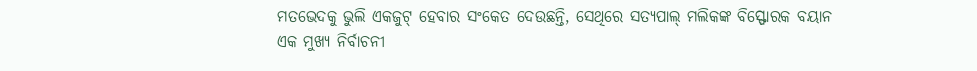ମତଭେଦକୁ ଭୁଲି ଏକଜୁଟ୍ ହେବାର ସଂକେତ ଦେଉଛନ୍ତି, ସେଥିରେ ସତ୍ୟପାଲ୍ ମଲିକଙ୍କ ବିସ୍ଫୋରକ ବୟାନ ଏକ ମୁଖ୍ୟ ନିର୍ବାଚନୀ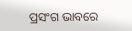ପ୍ରସଂଗ ଭାବରେ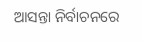ଆସନ୍ତା ନିର୍ବାଚନରେ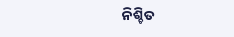ନିଶ୍ଚିତ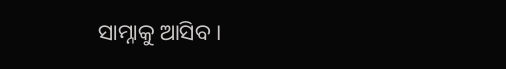ସାମ୍ନାକୁ ଆସିବ ।